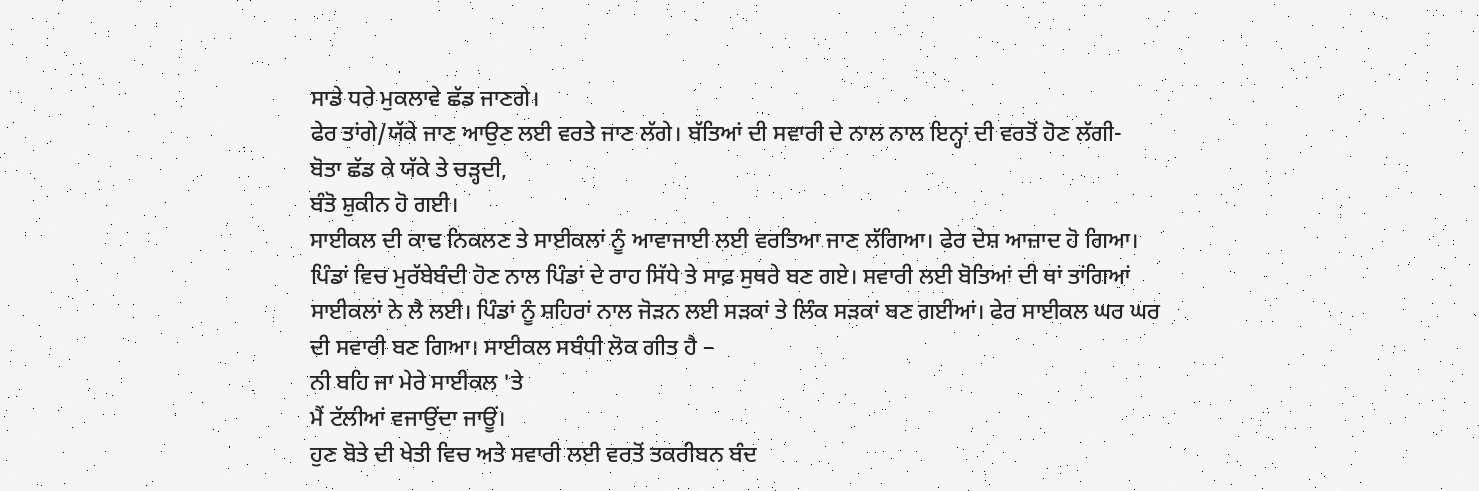ਸਾਡੇ ਧਰੇ ਮੁਕਲਾਵੇ ਛੱਡ ਜਾਣਗੇ।
ਫੇਰ ਤਾਂਗੇ/ਯੱਕੇ ਜਾਣ ਆਉਣ ਲਈ ਵਰਤੇ ਜਾਣ ਲੱਗੇ। ਬੱਤਿਆਂ ਦੀ ਸਵਾਰੀ ਦੇ ਨਾਲ ਨਾਲ ਇਨ੍ਹਾਂ ਦੀ ਵਰਤੋਂ ਹੋਣ ਲੱਗੀ-
ਬੋਤਾ ਛੱਡ ਕੇ ਯੱਕੇ ਤੇ ਚੜ੍ਹਦੀ,
ਬੰਤੋ ਸ਼ੁਕੀਨ ਹੋ ਗਈ।
ਸਾਈਕਲ ਦੀ ਕਾਢ ਨਿਕਲਣ ਤੇ ਸਾਈਕਲਾਂ ਨੂੰ ਆਵਾਜਾਈ ਲਈ ਵਰਤਿਆ ਜਾਣ ਲੱਗਿਆ। ਫੇਰ ਦੇਸ਼ ਆਜ਼ਾਦ ਹੋ ਗਿਆ। ਪਿੰਡਾਂ ਵਿਚ ਮੁਰੱਬੇਬੰਦੀ ਹੋਣ ਨਾਲ ਪਿੰਡਾਂ ਦੇ ਰਾਹ ਸਿੱਧੇ ਤੇ ਸਾਫ਼ ਸੁਥਰੇ ਬਣ ਗਏ। ਸਵਾਰੀ ਲਈ ਬੋਤਿਆਂ ਦੀ ਥਾਂ ਤਾਂਗਿਆਂ ਸਾਈਕਲਾਂ ਨੇ ਲੈ ਲਈ। ਪਿੰਡਾਂ ਨੂੰ ਸ਼ਹਿਰਾਂ ਨਾਲ ਜੋੜਨ ਲਈ ਸੜਕਾਂ ਤੇ ਲਿੰਕ ਸੜਕਾਂ ਬਣ ਗਈਆਂ। ਫੇਰ ਸਾਈਕਲ ਘਰ ਘਰ ਦੀ ਸਵਾਰੀ ਬਣ ਗਿਆ। ਸਾਈਕਲ ਸਬੰਧੀ ਲੋਕ ਗੀਤ ਹੈ –
ਨੀ ਬਹਿ ਜਾ ਮੇਰੇ ਸਾਈਕਲ 'ਤੇ
ਮੈਂ ਟੱਲੀਆਂ ਵਜਾਉਂਦਾ ਜਾਊਂ।
ਹੁਣ ਬੋਤੇ ਦੀ ਖੇਤੀ ਵਿਚ ਅਤੇ ਸਵਾਰੀ ਲਈ ਵਰਤੋਂ ਤਕਰੀਬਨ ਬੰਦ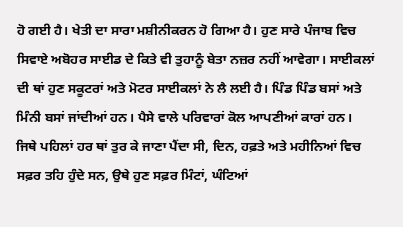ਹੋ ਗਈ ਹੈ। ਖੇਤੀ ਦਾ ਸਾਰਾ ਮਸ਼ੀਨੀਕਰਨ ਹੋ ਗਿਆ ਹੈ। ਹੁਣ ਸਾਰੇ ਪੰਜਾਬ ਵਿਚ ਸਿਵਾਏ ਅਬੋਹਰ ਸਾਈਡ ਦੇ ਕਿਤੇ ਵੀ ਤੁਹਾਨੂੰ ਬੇਤਾ ਨਜ਼ਰ ਨਹੀਂ ਆਵੇਗਾ। ਸਾਈਕਲਾਂ ਦੀ ਥਾਂ ਹੁਣ ਸਕੂਟਰਾਂ ਅਤੇ ਮੋਟਰ ਸਾਈਕਲਾਂ ਨੇ ਲੈ ਲਈ ਹੈ। ਪਿੰਡ ਪਿੰਡ ਬਸਾਂ ਅਤੇ ਮਿੰਨੀ ਬਸਾਂ ਜਾਂਦੀਆਂ ਹਨ। ਪੈਸੇ ਵਾਲੇ ਪਰਿਵਾਰਾਂ ਕੋਲ ਆਪਣੀਆਂ ਕਾਰਾਂ ਹਨ।
ਜਿਥੇ ਪਹਿਲਾਂ ਹਰ ਥਾਂ ਤੁਰ ਕੇ ਜਾਣਾ ਪੈਂਦਾ ਸੀ, ਦਿਨ, ਹਫ਼ਤੇ ਅਤੇ ਮਹੀਨਿਆਂ ਵਿਚ ਸਫ਼ਰ ਤਹਿ ਹੁੰਦੇ ਸਨ, ਉਥੇ ਹੁਣ ਸਫ਼ਰ ਮਿੰਟਾਂ, ਘੰਟਿਆਂ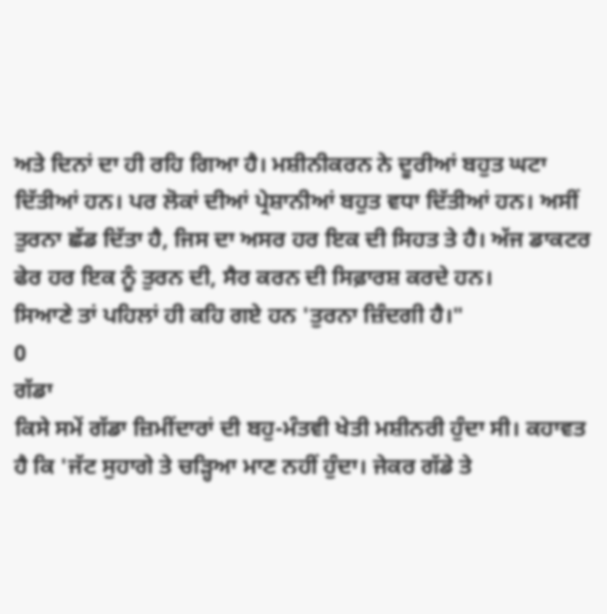ਅਤੇ ਦਿਨਾਂ ਦਾ ਹੀ ਰਹਿ ਗਿਆ ਹੈ। ਮਸ਼ੀਨੀਕਰਨ ਨੇ ਦੂਰੀਆਂ ਬਹੁਤ ਘਟਾ ਦਿੱਤੀਆਂ ਹਨ। ਪਰ ਲੋਕਾਂ ਦੀਆਂ ਪ੍ਰੇਸ਼ਾਨੀਆਂ ਬਹੁਤ ਵਧਾ ਦਿੱਤੀਆਂ ਹਨ। ਅਸੀਂ ਤੁਰਨਾ ਛੱਡ ਦਿੱਤਾ ਹੈ, ਜਿਸ ਦਾ ਅਸਰ ਹਰ ਇਕ ਦੀ ਸਿਹਤ ਤੇ ਹੈ। ਅੱਜ ਡਾਕਟਰ ਫੇਰ ਹਰ ਇਕ ਨੂੰ ਤੁਰਨ ਦੀ, ਸੈਰ ਕਰਨ ਦੀ ਸਿਫ਼ਾਰਸ਼ ਕਰਦੇ ਹਨ।
ਸਿਆਣੇ ਤਾਂ ਪਹਿਲਾਂ ਹੀ ਕਹਿ ਗਏ ਹਨ 'ਤੁਰਨਾ ਜ਼ਿੰਦਗੀ ਹੈ।"
0
ਗੱਡਾ
ਕਿਸੇ ਸਮੇਂ ਗੱਡਾ ਜ਼ਿਮੀਂਦਾਰਾਂ ਦੀ ਬਹੁ-ਮੰਤਵੀ ਖੇਤੀ ਮਸ਼ੀਨਰੀ ਹੁੰਦਾ ਸੀ। ਕਹਾਵਤ ਹੈ ਕਿ 'ਜੱਟ ਸੁਹਾਗੇ ਤੇ ਚੜ੍ਹਿਆ ਮਾਣ ਨਹੀਂ ਹੁੰਦਾ। ਜੇਕਰ ਗੱਡੇ ਤੇ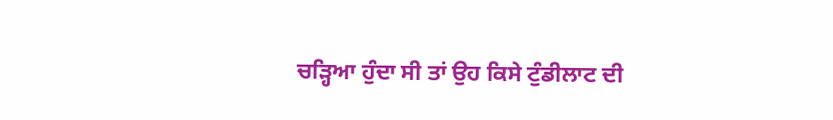ਚੜ੍ਹਿਆ ਹੁੰਦਾ ਸੀ ਤਾਂ ਉਹ ਕਿਸੇ ਟੁੰਡੀਲਾਟ ਦੀ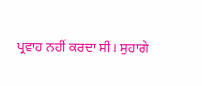ਪ੍ਰਵਾਹ ਨਹੀਂ ਕਰਦਾ ਸੀ। ਸੁਹਾਗੇ